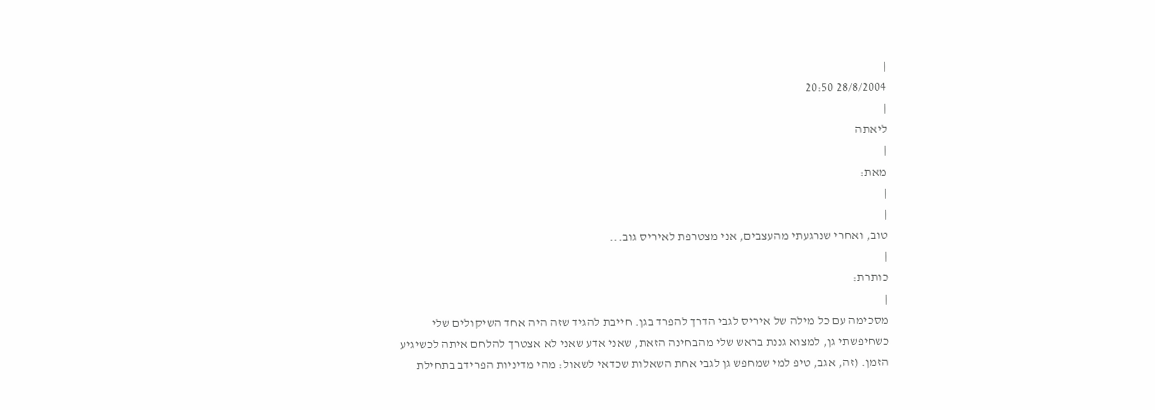|
28/8/2004 20:50
|
ליאתה
|
מאת:
|
|
טוב, ואחרי שנרגעתי מהעצבים, אני מצטרפת לאיריס גוב...
|
כותרת:
|
מסכימה עם כל מילה של איריס לגבי הדרך להפרד בגן. חייבת להגיד שזה היה אחד השיקולים שלי כשחיפשתי גן, למצוא גננת בראש שלי מהבחינה הזאת, שאני אדע שאני לא אצטרך להלחם איתה לכשיגיע הזמן. (זה, אגב, טיפ למי שמחפש גן לגבי אחת השאלות שכדאי לשאול: מהי מדיניות הפרידב בתחילת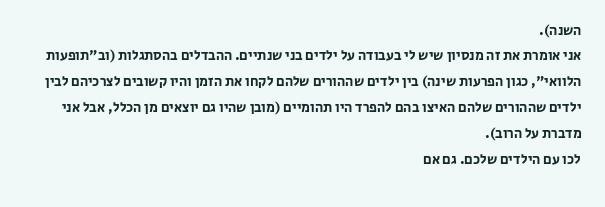השנה).
אני אומרת את זה מנסיון שיש לי בעבודה על ילדים בני שנתיים. ההבדלים בהסתגלות (וב"תופעות הלוואי", כגון הפרעות שינה) בין ילדים שההורים שלהם לקחו את הזמן והיו קשובים לצרכיהם לבין ילדים שההורים שלהם האיצו בהם להפרד היו תהומיים (מובן שהיו גם יוצאים מן הכלל, אבל אני מדברת על הרוב).
לכו עם הילדים שלכם. גם אם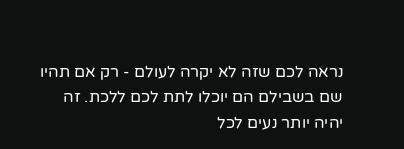נראה לכם שזה לא יקרה לעולם - רק אם תהיו שם בשבילם הם יוכלו לתת לכם ללכת. זה יהיה יותר נעים לכל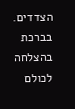הצדדים.
בברכת בהצלחה לכולם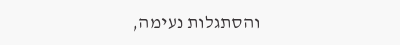והסתגלות נעימה,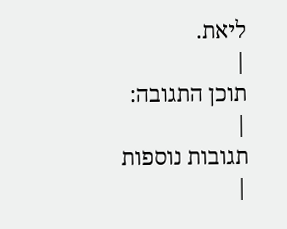ליאת.
|
תוכן התגובה:
|
תגובות נוספות
|